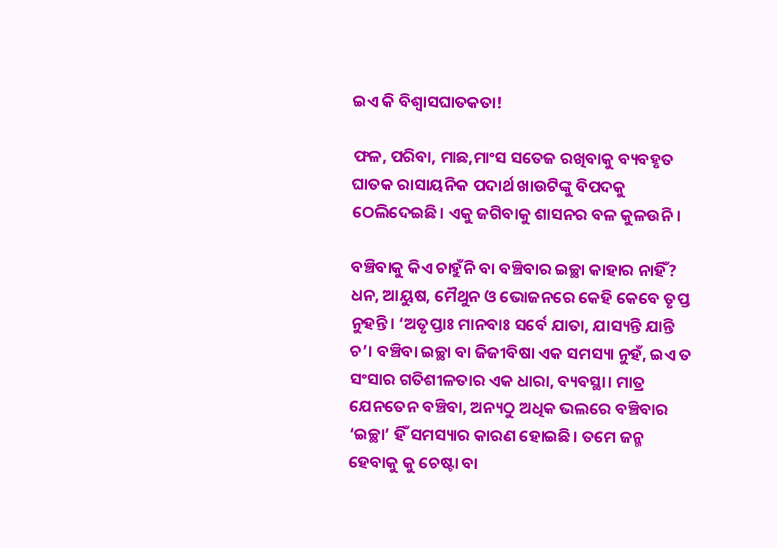ଇଏ କି ବିଶ୍ବାସଘାତକତା!

ଫଳ, ପରିବା, ମାଛ,ମାଂସ ସତେଜ ରଖିବାକୁ ବ୍ୟବହୃତ ଘାତକ ରାସାୟନିକ ପଦାର୍ଥ ଖାଉଟିଙ୍କୁ ବିପଦକୁ ଠେଲିଦେଇଛି। ଏକୁ ଜଗିବାକୁ ଶାସନର ବଳ କୁଳଉନି।

ବଞ୍ଚିବାକୁ କିଏ ଚାହୁଁନି ବା ବଞ୍ଚିବାର ଇଚ୍ଛା କାହାର ନାହିଁ? ଧନ, ଆୟୁଷ, ମୈଥୁନ ଓ ଭୋଜନରେ କେହି କେବେ ତୃପ୍ତ ନୁହନ୍ତି। ‘ଅତୃପ୍ତାଃ ମାନବାଃ ସର୍ବେ ଯାତା, ଯାସ୍ୟନ୍ତି ଯାନ୍ତି ଚ’। ବଞ୍ଚିବା ଇଚ୍ଛା ବା ଜିଜୀବିଷା ଏକ ସମସ୍ୟା ନୁହଁ, ଇଏ ତ ସଂସାର ଗତିଶୀଳତାର ଏକ ଧାରା, ବ୍ୟବସ୍ଥା। ମାତ୍ର ଯେନତେନ ବଞ୍ଚିବା, ଅନ୍ୟଠୁ ଅଧିକ ଭଲରେ ବଞ୍ଚିବାର ‘ଇଚ୍ଛା’ ହିଁ ସମସ୍ୟାର କାରଣ ହୋଇଛି। ତମେ ଜନ୍ମ ହେବାକୁ କୁ ଚେଷ୍ଟା ବା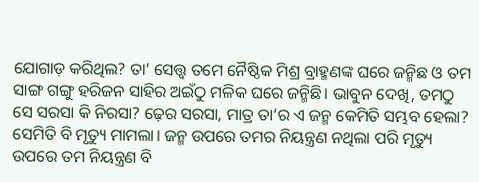ଯୋଗାଡ଼ କରିଥିଲ? ତା’ ସ‌େ‌ତ୍ତ୍ବ ତମେ ନୈଷ୍ଠିକ ମିଶ୍ର ବ୍ରାହ୍ମଣଙ୍କ ଘରେ ଜନ୍ମିଛ ଓ ତମ ସାଙ୍ଗ ଗଙ୍ଗୁ ହରିଜନ ସାହିର ଅଇଁଠୁ ମଳିକ ଘରେ ଜନ୍ମିଛି। ଭାବୁନ ଦେଖି, ତମଠୁ ସେ ସରସା କି ନିରସା? ଢ଼େର ସରସା, ମାତ୍ର ତା’ର ଏ ଜନ୍ମ କେମିତି ସମ୍ଭବ ହେଲା? ସେମିତି ବି ମୃତ୍ୟୁ ମାମଲା। ଜନ୍ମ ଉପରେ ତମର ନିୟନ୍ତ୍ରଣ ନଥିଲା ପରି ମୃତ୍ୟୁ ଉପରେ ତମ ନିୟନ୍ତ୍ରଣ ବି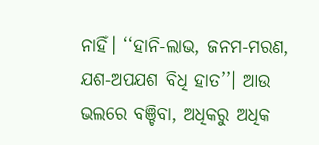ନାହିଁ। ‘‘ହାନି-ଲାଭ, ଜନମ-ମରଣ, ଯଶ-ଅପଯଶ ବିଧି ହାତ’’। ଆଉ ଭଲରେ ବଞ୍ଚିବା, ଅଧିକରୁ ଅଧିକ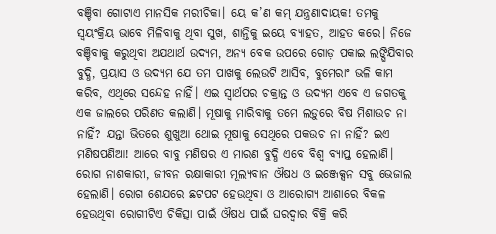ବଞ୍ଚିବା ଗୋଟାଏ ମାନସିକ ମରୀଚିକା। ୟେ କ’ଣ କମ୍‌ ଯନ୍ତ୍ରଣାଦାୟକ! ତମକୁ ସ୍ବୟଂକ୍ରିୟ ଭାବେ ମିଳିବାକୁ ଥିବା ସୁଖ, ଶାନ୍ତିକୁ ଇୟେ ବ୍ୟାହତ, ଆହତ କରେ। ନିଜେ ବଞ୍ଚିବାକୁ କରୁଥିବା ଅଯଥାର୍ଥ ଉଦ୍ୟମ, ଅନ୍ୟ ବେକ ଉପରେ ଗୋଡ଼ ପକାଇ ଲଙ୍ଘିଯିବାର ବୁଦ୍ଧି, ପ୍ରୟାସ ଓ ଉଦ୍ୟମ ଯେ ତମ ପାଖକୁ ଲେଉଟି ଆସିବ, ବୁମେରାଂ ଭଳି କାମ କରିବ, ଏଥିରେ ସନ୍ଦେହ ନାହିଁ। ଏଇ ସ୍ବାର୍ଥପର ଚକ୍ରାନ୍ତ ଓ ଉଦ୍ୟମ ଏବେ ଏ ଜଗତକୁ ଏକ ଜାଲରେ ପରିଣତ କଲାଣି। ମୂଷାକୁ ମାରିବାକୁ ତମେ ଲଡ଼ୁରେ ବିଷ ମିଶାଉଚ ନା ନାହିଁ? ଯନ୍ତା ଭିତରେ ଶୁଖୁଆ ଥୋଇ ମୂଷାକୁ ସେଥିରେ ପକଉଚ ନା ନାହିଁ? ଇଏ ମଣିଷପଣିଆ! ଆରେ ବାବୁ ମଣିଷର ଏ ମାରଣ ବୁଦ୍ଧି ଏବେ ବିଶ୍ବ ବ୍ୟାପ୍ତ ହେଲାଣି। ରୋଗ ନାଶକାରୀ, ଜୀବନ ରକ୍ଷାକାରୀ ମୂଲ୍ୟବାନ ଔଷଧ ଓ ଇଞ୍ଜେକ୍ସନ ସବୁ ଭେଜାଲ ହେଲାଣି। ରୋଗ ଶେଯରେ ଛଟପଟ ହେଉଥିବା ଓ ଆରୋଗ୍ୟ ଆଶାରେ ବିକଳ ହେଉଥିବା ରୋଗୀଟିଏ ଚିକିତ୍ସା ପାଇଁ ଔଷଧ ପାଇଁ ଘରଦ୍ବାର ବିକ୍ରି କରି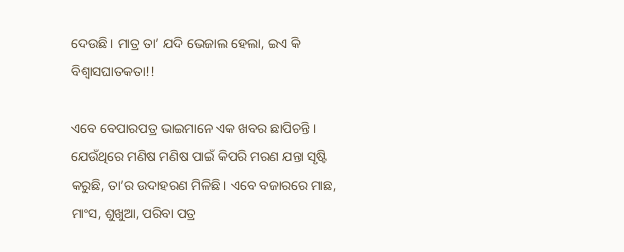ଦେଉଛି। ମାତ୍ର ତା’ ଯଦି ଭେଜାଲ ହେଲା, ଇଏ କି ବିଶ୍ବାସଘାତକତା!!

ଏବେ ବେପାରପତ୍ର ଭାଇମାନେ ଏକ ଖବର ଛାପିଚନ୍ତି। ଯେଉଁଥିରେ ମଣିଷ ମଣିଷ ପାଇଁ କିପରି ମରଣ ଯନ୍ତା ସୃଷ୍ଟି କରୁଛି, ତା’ର ଉଦାହରଣ ମିଳିଛି। ଏବେ ବଜାରରେ ମାଛ, ମାଂସ, ଶୁଖୁଆ, ପରିବା ପତ୍ର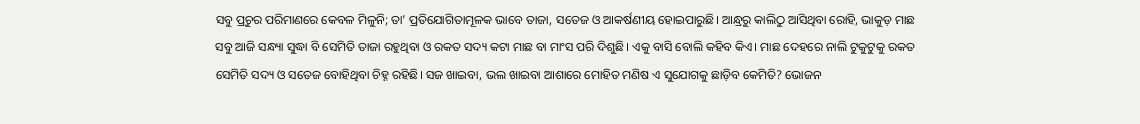ସବୁ ପ୍ରଚୁର ପରିମାଣରେ କେବଳ ମିଳୁନି; ତା’ ପ୍ରତିଯୋଗିତାମୂଳକ ଭାବେ ତାଜା, ସତେଜ ଓ ଆକର୍ଷଣୀୟ ହୋଇପାରୁଛି। ଆନ୍ଧ୍ରରୁ କାଲିଠୁ ଆସିଥିବା ରୋହି, ଭାକୁଡ଼ ମାଛ ସବୁ ଆଜି ସନ୍ଧ୍ୟା ସୁଦ୍ଧା ବି ସେମିତି ତାଜା ରହୁଥିବା ଓ ରକତ ସଦ୍ୟ କଟା ମାଛ ବା ମାଂସ ପରି ଦିଶୁଛି। ଏକୁ ବାସି ବୋଲି କହିବ କିଏ। ମାଛ ଦେହରେ ନାଲି ଟୁକୁଟୁକୁ ରକତ ସେମିତି ସଦ୍ୟ ଓ ସତେଜ ବୋହିଥିବା ଚିହ୍ନ ରହିଛି। ସଜ ଖାଇବା, ଭଲ ଖାଇବା ଆଶାରେ ମୋହିତ ମଣିଷ ଏ ସୁଯୋଗକୁ ଛାଡ଼ିବ କେମିତି? ଭୋଜନ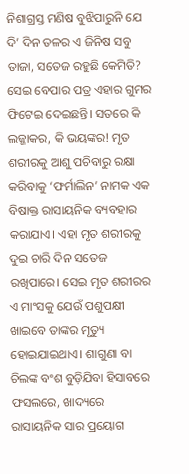ନିଶାଗ୍ରସ୍ତ ମଣିଷ ବୁଝିପାରୁନି ଯେ ଦି’ ଦିନ ତଳର ଏ ଜିନିଷ ସବୁ ତାଜା, ସତେଜ ରହୁଛି କେମିତି? ସେଇ ବେପାର ପତ୍ର ଏହାର ଗୁମର ଫିଟେଇ ଦେଇଛନ୍ତି। ସତରେ କି ଲଜ୍ଜାକର, କି ଭୟଙ୍କର! ମୃତ ଶରୀରକୁ ଆଶୁ ପଚିବାରୁ ରକ୍ଷା କରିବାକୁ ‘ଫର୍ମାଲିନ’ ନାମକ ଏକ ବିଷାକ୍ତ ରାସାୟନିକ ବ୍ୟବହାର କରାଯାଏ। ଏହା ମୃତ ଶରୀରକୁ ଦୁଇ ଚାରି ଦିନ ସତେଜ ରଖିପାରେ। ସେଇ ମୃତ ଶରୀରର ଏ ମାଂସକୁ ଯେଉଁ ପଶୁପକ୍ଷୀ ଖାଇବେ ତାଙ୍କର ମୃତ୍ୟୁ ହୋଇଯାଇଥାଏ। ଶାଗୁଣା ବା ଚିଲଙ୍କ ବଂଶ ବୁଡ଼ିଯିବା ହିସାବରେ ଫସଲରେ, ଖାଦ୍ୟରେ ରାସାୟନିକ ସାର ପ୍ରୟୋଗ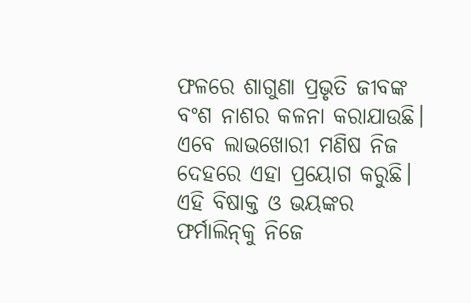ଫଳରେ ଶାଗୁଣା ପ୍ରଭୃତି ଜୀବଙ୍କ ବଂଶ ନାଶର କଳନା କରାଯାଉଛି। ଏବେ ଲାଭଖୋରୀ ମଣିଷ ନିଜ ଦେହରେ ଏହା ପ୍ରୟୋଗ କରୁଛି। ଏହି ବିଷାକ୍ତ ଓ ଭୟଙ୍କର ଫର୍ମାଲିନ୍‌କୁ ନିଜେ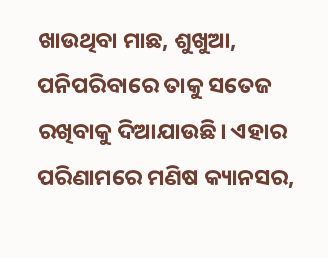ଖାଉଥିବା ମାଛ, ଶୁଖୁଆ, ପନିପରିବାରେ ତାକୁ ସତେଜ ରଖିବାକୁ ଦିଆଯାଉଛି। ଏହାର ପରିଣାମରେ ମଣିଷ କ୍ୟାନସର,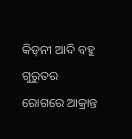କିଡ୍‌ନୀ ଆଦି ବହୁ ଗୁରୁତର ରୋଗରେ ଆକ୍ରାନ୍ତ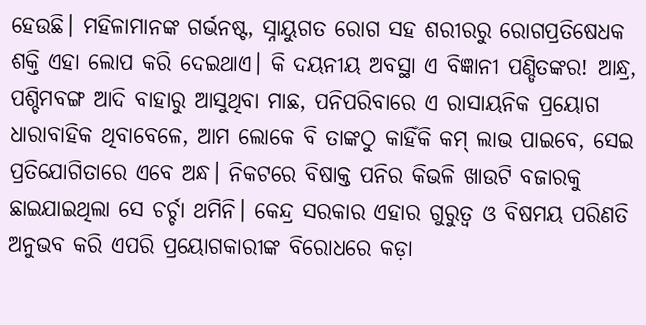ହେଉଛି। ମହିଳାମାନଙ୍କ ଗର୍ଭନଷ୍ଟ, ସ୍ନାୟୁଗତ ରୋଗ ସହ ଶରୀରରୁ ରୋଗପ୍ରତିଷେଧକ ଶକ୍ତି ଏହା ଲୋପ କରି ଦେଇଥାଏ। କି ଦୟନୀୟ ଅବସ୍ଥା ଏ ବିଜ୍ଞାନୀ ପଣ୍ଡିତଙ୍କର! ଆନ୍ଧ୍ର, ପଶ୍ଚିମବଙ୍ଗ ଆଦି ବାହାରୁ ଆସୁଥିବା ମାଛ, ପନିପରିବାରେ ଏ ରାସାୟନିକ ପ୍ରୟୋଗ ଧାରାବାହିକ ଥିବାବେଳେ, ଆମ ଲୋକେ ବି ତାଙ୍କଠୁ କାହିଁକି କମ୍‌ ଲାଭ ପାଇବେ, ସେଇ ପ୍ରତିଯୋଗିତାରେ ଏବେ ଅନ୍ଧ। ନିକଟରେ ବିଷାକ୍ତ ପନିର କିଭଳି ଖାଉଟି ବଜାରକୁ ଛାଇଯାଇଥିଲା ସେ ଚର୍ଚ୍ଚା ଥମିନି। କେନ୍ଦ୍ର ସରକାର ଏହାର ଗୁରୁତ୍ବ ଓ ବିଷମୟ ପରିଣତି ଅନୁଭବ କରି ଏପରି ପ୍ରୟୋଗକାରୀଙ୍କ ବିରୋଧରେ କଡ଼ା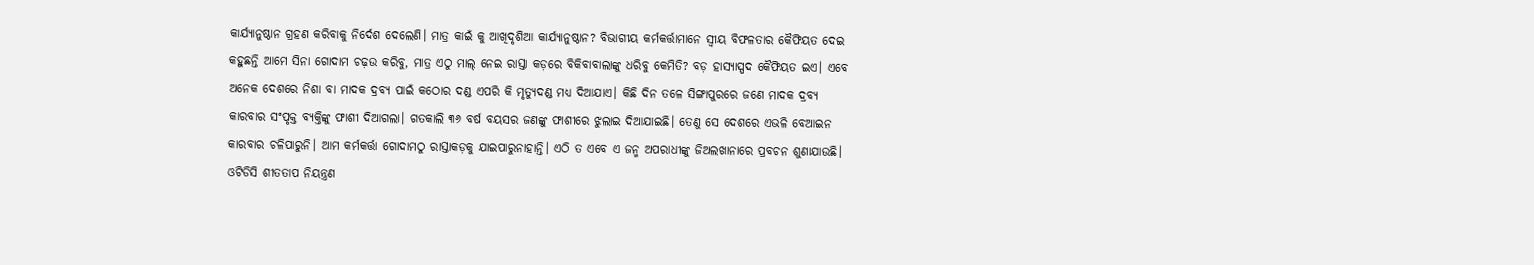କାର୍ଯ୍ୟାନୁଷ୍ଠାନ ଗ୍ରହଣ କରିବାକୁ ନିର୍ଦେଶ ଦେଲେଣି। ମାତ୍ର କାଇଁ କୁ ଆଖିଦୃଶିଆ କାର୍ଯ୍ୟାନୁଷ୍ଠାନ? ବିଭାଗୀୟ କର୍ମକର୍ତ୍ତାମାନେ ସ୍ବୀୟ ବିଫଳତାର କୈଫିୟତ ଦେଇ କହୁଛନ୍ତି ଆମେ ସିନା ଗୋଦାମ ଚଢ଼ଉ କରିବୁ, ମାତ୍ର ଏଠୁ ମାଲ୍‌ ନେଇ ରାସ୍ତା କଡ଼ରେ ବିକିବାବାଲାଙ୍କୁ ଧରିବୁ କେମିତି? ବଡ଼ ହାସ୍ୟାସ୍ପଦ କୈଫିୟତ ଇଏ। ଏବେ ଅନେକ ଦେଶରେ ନିଶା ବା ମାଦକ ଦ୍ରବ୍ୟ ପାଇଁ କଠୋର ଦଣ୍ଡ ଏପରି କି ମୃତ୍ୟୁଦଣ୍ଡ ମଧ୍ୟ ଦିଆଯାଏ। କିଛି ଦିନ ତଳେ ସିଙ୍ଗାପୁରରେ ଜଣେ ମାଦକ ଦ୍ରବ୍ୟ କାରବାର ସଂପୃକ୍ତ ବ୍ୟକ୍ତିଙ୍କୁ ଫାଶୀ ଦିଆଗଲା। ଗତକାଲି ୩୬ ବର୍ଷ ବୟସର ଜଣଙ୍କୁ ଫାଶୀରେ ଝୁଲାଇ ଦିଆଯାଇଛି। ତେଣୁ ସେ ଦେଶରେ ଏଭଳି ବେଆଇନ କାରବାର ଚଳିପାରୁନି। ଆମ କର୍ମକର୍ତ୍ତା ଗୋଦାମଠୁ ରାସ୍ତାକଡ଼କୁ ଯାଇପାରୁନାହାନ୍ତି। ଏଠି ତ ଏବେ ଏ ଜନ୍ମ ଅପରାଧୀଙ୍କୁ ଜିଅଲଖାନାରେ ପ୍ରବଚନ ଶୁଣାଯାଉଛି। ଓଟିଡିସି ଶୀତତାପ ନିୟନ୍ତ୍ରଣ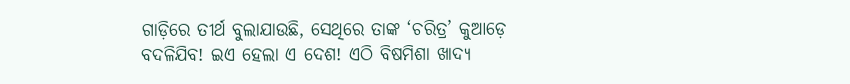ଗାଡ଼ିରେ ତୀର୍ଥ ବୁଲାଯାଉଛି, ସେଥିରେ ତାଙ୍କ ‘ଚରିତ୍ର’ କୁଆଡ଼େ ବଦଳିଯିବ! ଇଏ ହେଲା ଏ ଦେଶ! ଏଠି ବିଷମିଶା ଖାଦ୍ୟ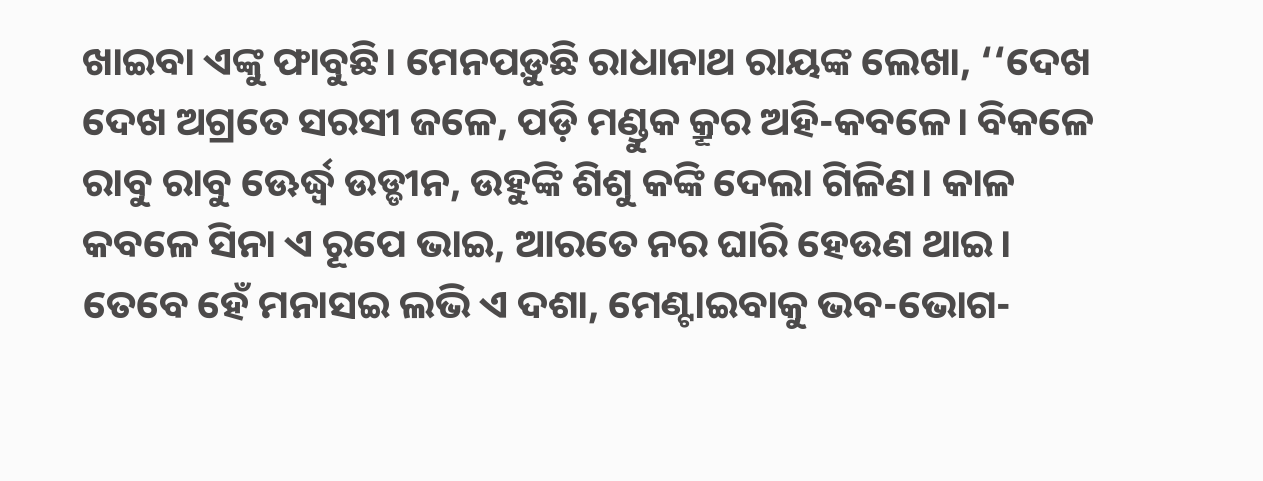ଖାଇବା ଏଙ୍କୁ ଫାବୁଛି। ମ‌େନପଡ଼ୁଛି ରାଧାନାଥ ରାୟଙ୍କ ଲେଖା, ‘‘ଦେଖ ଦେଖ ଅଗ୍ରତେ ସରସୀ ଜଳେ, ପଡ଼ି ମଣ୍ଡୁକ କ୍ରୂର ଅହି-କବଳେ। ବିକଳେ ରାବୁ ରାବୁ ଊ‌େ‌ର୍ଦ୍ଧ୍ବ ଉଡ୍ଡୀନ, ଉହୁଙ୍କି ଶିଶୁ କଙ୍କି ଦେଲା ଗିଳିଣ। କାଳ କବଳେ ସିନା ଏ ରୂପେ ଭାଇ, ଆରତେ ନର ଘାରି ହେଉଣ ଥାଇ। ତେବେ ହେଁ ମନାସଇ ଲଭି ଏ ଦଶା, ମେଣ୍ଟାଇବାକୁ ଭବ-ଭୋଗ-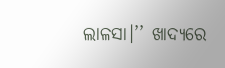ଲାଳସା।’’ ଖାଦ୍ୟରେ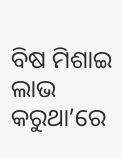ବିଷ ମିଶାଇ ଲାଭ କରୁଥା’ରେ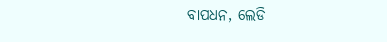ବାପଧନ, ଲେଡି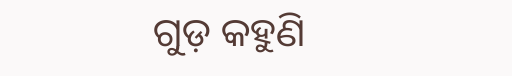ଗୁଡ଼ କହୁଣି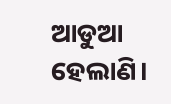ଆଡୁଆ ହେଲାଣି।‌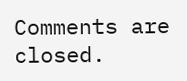Comments are closed.